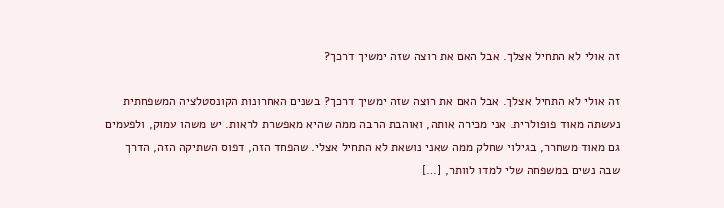זה אולי לא התחיל אצלך. אבל האם את רוצה שזה ימשיך דרכך?

זה אולי לא התחיל אצלך. אבל האם את רוצה שזה ימשיך דרכך? בשנים האחרונות הקונסטלציה המשפחתית נעשתה מאוד פופולרית. אני מכירה אותה, ואוהבת הרבה ממה שהיא מאפשרת לראות. יש משהו עמוק, ולפעמים גם מאוד משחרר, בגילוי שחלק ממה שאני נושאת לא התחיל אצלי. שהפחד הזה, דפוס השתיקה הזה, הדרך שבה נשים במשפחה שלי למדו לוותר, […]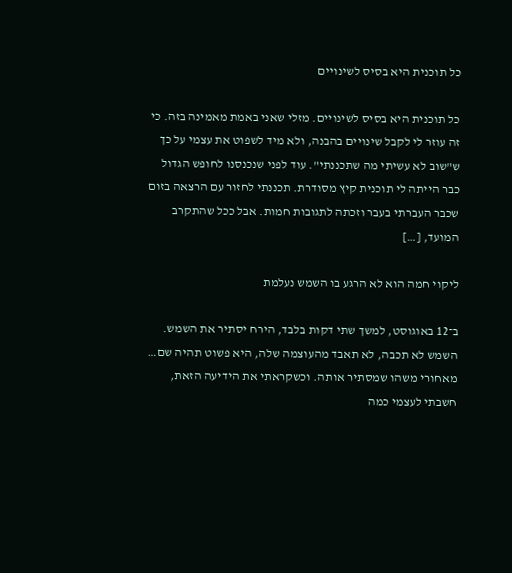כל תוכנית היא בסיס לשינויים

כל תוכנית היא בסיס לשינויים. מזלי שאני באמת מאמינה בזה. כי זה עוזר לי לקבל שינויים בהבנה, ולא מיד לשפוט את עצמי על כך ש"שוב לא עשיתי מה שתכננתי". עוד לפני שנכנסנו לחופש הגדול כבר הייתה לי תוכנית קיץ מסודרת. תכננתי לחזור עם הרצאה בזום שכבר העברתי בעבר וזכתה לתגובות חמות. אבל ככל שהתקרב המועד, […]

ליקוי חמה הוא לא הרגע בו השמש נעלמת

ב־12 באוגוסט, למשך שתי דקות בלבד, הירח יסתיר את השמש. השמש לא תכבה, לא תאבד מהעוצמה שלה, היא פשוט תהיה שם… מאחורי משהו שמסתיר אותה. וכשקראתי את הידיעה הזאת, חשבתי לעצמי כמה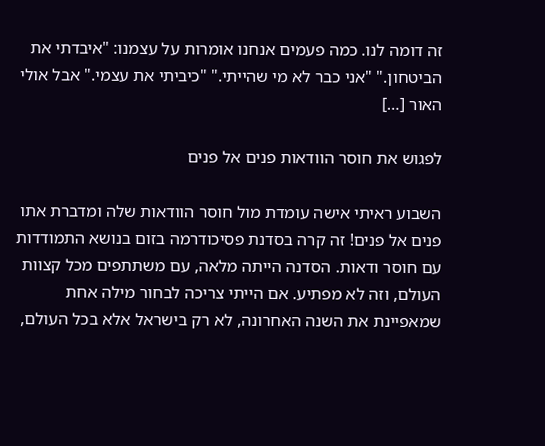זה דומה לנו. כמה פעמים אנחנו אומרות על עצמנו: "איבדתי את הביטחון." "אני כבר לא מי שהייתי." "כיביתי את עצמי." אבל אולי האור […]

לפגוש את חוסר הוודאות פנים אל פנים

השבוע ראיתי אישה עומדת מול חוסר הוודאות שלה ומדברת אתו פנים אל פנים! זה קרה בסדנת פסיכודרמה בזום בנושא התמודדות עם חוסר ודאות. הסדנה הייתה מלאה, עם משתתפים מכל קצוות העולם, וזה לא מפתיע. אם הייתי צריכה לבחור מילה אחת שמאפיינת את השנה האחרונה, לא רק בישראל אלא בכל העולם,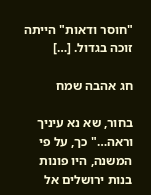"חוסר ודאות" הייתה זוכה בגדול. […]

חג אהבה שמח

בחור, שא נא עיניך וראה…" כך, על פי המשנה, היו פונות בנות ירושלים אל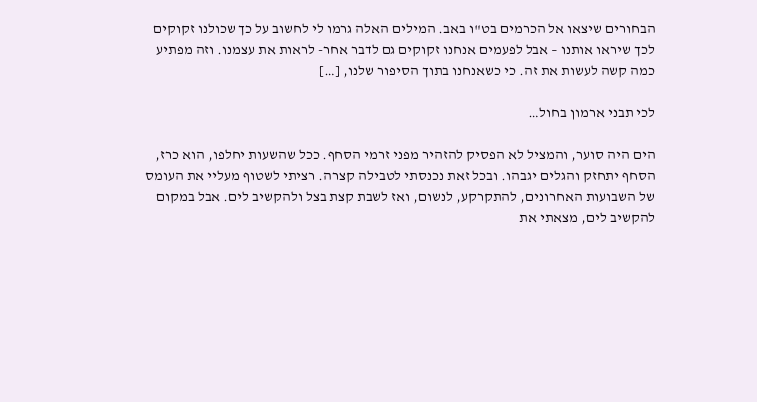הבחורים שיצאו אל הכרמים בט"ו באב. המילים האלה גרמו לי לחשוב על כך שכולנו זקוקים לכך שיראו אותנו – אבל לפעמים אנחנו זקוקים גם לדבר אחר- לראות את עצמנו. וזה מפתיע כמה קשה לעשות את זה. כי כשאנחנו בתוך הסיפור שלנו, […]

לכי תבני ארמון בחול…

הים היה סוער, והמציל לא הפסיק להזהיר מפני זרמי הסחף. ככל שהשעות יחלפו, הוא כרז, הסחף יתחזק והגלים יגבהו. ובכל זאת נכנסתי לטבילה קצרה. רציתי לשטוף מעליי את העומס של השבועות האחרונים, להתקרקע, לנשום, ואז לשבת קצת בצל ולהקשיב לים. אבל במקום להקשיב לים, מצאתי את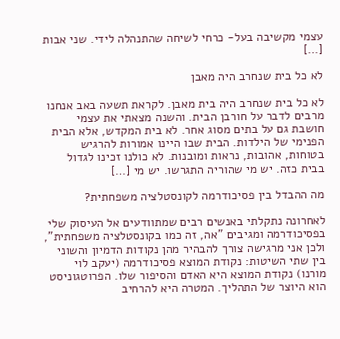עצמי מקשיבה בעל- כרחי לשיחה שהתנהלה לידי. שני אבות […]

לא כל בית שנחרב היה מאבן

לא כל בית שנחרב היה בית מאבן. לקראת תשעה באב אנחנו מרבים לדבר על חורבן הבית. והשנה מצאתי את עצמי חושבת גם על בתים מסוג אחר. לא בית המקדש, אלא הבית הפנימי של הילדות. הבית שבו היינו אמורות להרגיש בטוחות, אהובות, נראות ומובנות. לא כולנו זכינו לגדול בבית כזה. יש מי שהוריה התגרשו. יש מי […]

מה ההבדל בין פסיכודרמה לקונסטלציה משפחתית?

לאחרונה נתקלתי באנשים רבים שמתוודעים אל העיסוק שלי בפסיכודרמה ומגיבים "אה, זה כמו בקונסטלציה משפחתית", ולכן אני מרגישה צורך להבהיר מהן נקודות הדמיון והשוני בין שתי השיטות: נקודת המוצא פסיכודרמה (יעקב לוי מורנו) נקודת המוצא היא האדם והסיפור שלו. הפרוטגוניסט הוא היוצר של התהליך. המטרה היא להרחיב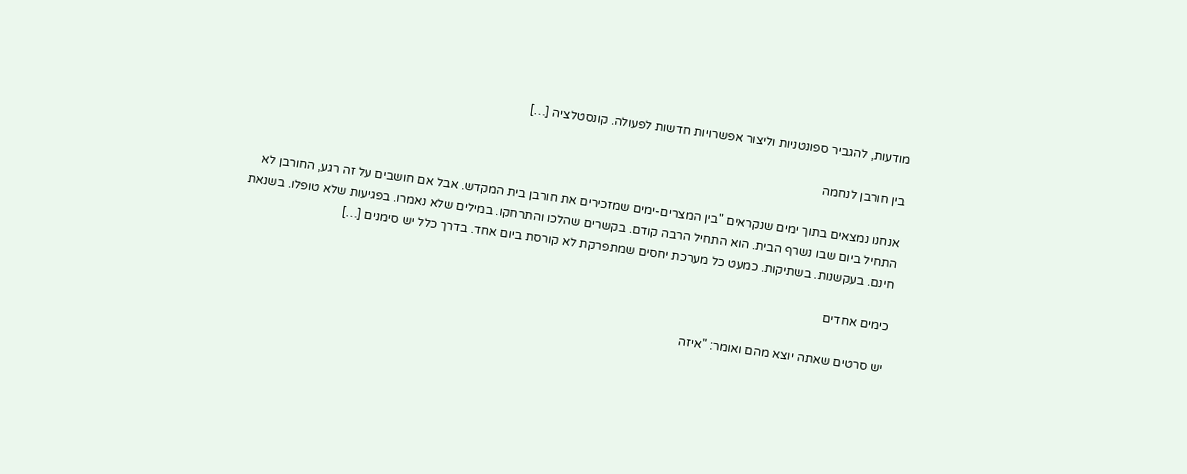מודעות, להגביר ספונטניות וליצור אפשרויות חדשות לפעולה. קונסטלציה […]

בין חורבן לנחמה

אנחנו נמצאים בתוך ימים שנקראים "בין המצרים-ימים שמזכירים את חורבן בית המקדש. אבל אם חושבים על זה רגע, החורבן לא התחיל ביום שבו נשרף הבית. הוא התחיל הרבה קודם. בקשרים שהלכו והתרחקו. במילים שלא נאמרו. בפגיעות שלא טופלו. בשנאת חינם. בעקשנות. בשתיקות. כמעט כל מערכת יחסים שמתפרקת לא קורסת ביום אחד. בדרך כלל יש סימנים […]

כימים אחדים

יש סרטים שאתה יוצא מהם ואומר: "איזה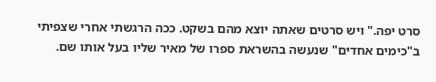סרט יפה." ויש סרטים שאתה יוצא מהם בשקט. ככה הרגשתי אחרי שצפיתי ב"כימים אחדים" שנעשה בהשראת ספרו של מאיר שליו בעל אותו שם.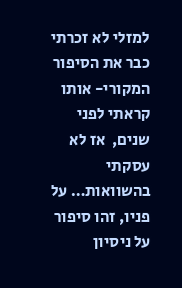למזלי לא זכרתי כבר את הסיפור המקורי- אותו קראתי לפני שנים,  אז לא עסקתי בהשוואות… על פניו, זהו סיפור על ניסיון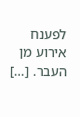לפענח אירוע מן העבר. […]